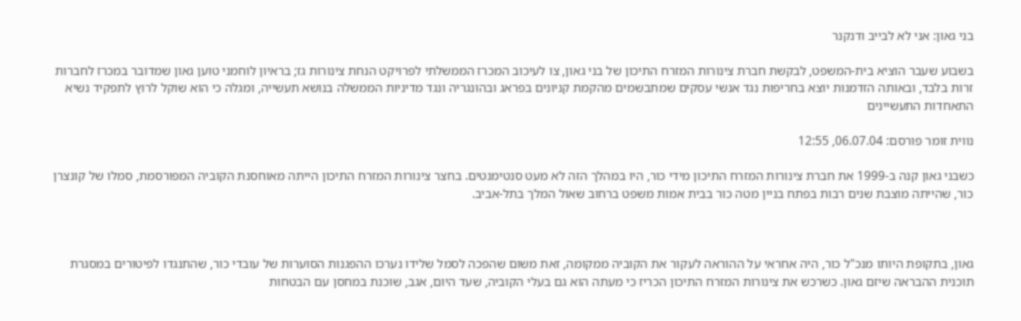בני גאון: אני לא לבייב ודנקנר

בשבוע שעבר הוציא בית-המשפט, לבקשת חברת צינורות המזרח התיכון של בני גאון, צו לעיכוב המכרז הממשלתי לפרויקט הנחת צינורות גז; בראיון לוחמני טוען גאון שמדובר במכרז לחברות זרות בלבד, ובאותה הזדמנות יוצא בחריפות נגד אנשי עסקים שמתבשמים מהקמת קניונים בפראג ובהונגריה ונגד מדיניות הממשלה בנושא תעשייה, ומגלה כי הוא שוקל לרוץ לתפקיד נשיא התאחדות התעשיינים

נווית זומר פורסם: 06.07.04, 12:55

כשבני גאון קנה ב-1999 את חברת צינורות המזרח התיכון מידי כור, היו במהלך הזה לא מעט סנטימנטים. בחצר צינורות המזרח התיכון הייתה מאוחסנת הקוביה המפורסמת, סמלו של קונצרן כור, שהייתה מוצבת שנים רבות בפתח בניין מטה כור בבית אמות משפט ברחוב שאול המלך בתל-אביב.



גאון, בתקופת היותו מנכ"ל כור, היה אחראי על ההוראה לעקור את הקוביה ממקומה, זאת משום שהפכה לסמל שלידו נערכו ההפגנות הסוערות של עובדי כור, שהתנגדו לפיטורים במסגרת תוכנית ההבראה שיזם גאון. כשרכש את צינורות המזרח התיכון הכריז כי מעתה הוא גם בעלי הקוביה, שעד היום, אגב, שוכנת במחסן עם הבטחות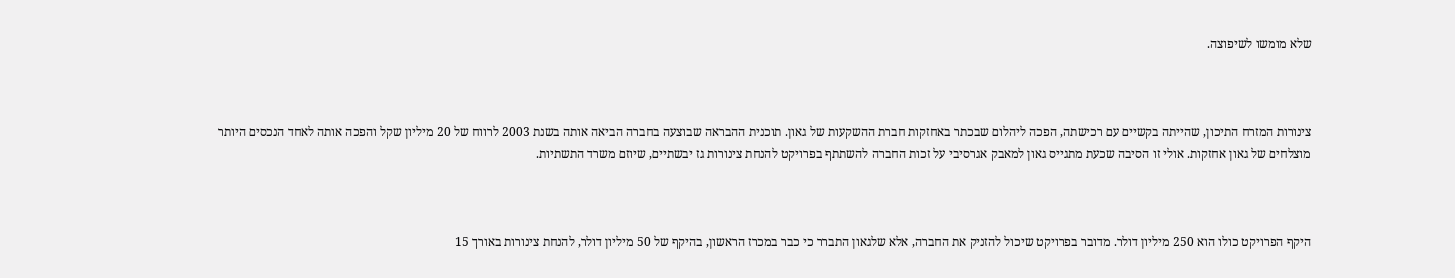שלא מומשו לשיפוצה.



צינורות המזרח התיכון, שהייתה בקשיים עם רכישתה, הפכה ליהלום שבכתר באחזקות חברת ההשקעות של גאון. תוכנית ההבראה שבוצעה בחברה הביאה אותה בשנת 2003 לרווח של 20 מיליון שקל והפכה אותה לאחד הנכסים היותר מוצלחים של גאון אחזקות. אולי זו הסיבה שכעת מתגייס גאון למאבק אגרסיבי על זכות החברה להשתתף בפרויקט להנחת צינורות גז יבשתיים, שיוזם משרד התשתיות.



היקף הפרויקט כולו הוא 250 מיליון דולר. מדובר בפרויקט שיכול להזניק את החברה, אלא שלגאון התברר כי כבר במכרז הראשון, בהיקף של 50 מיליון דולר, להנחת צינורות באורך 15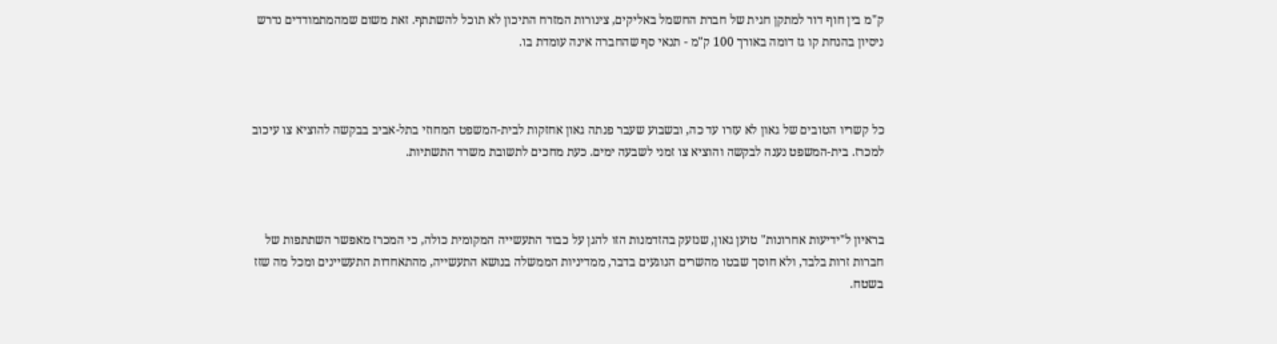ק"מ בין חוף דור למתקן חגית של חברת החשמל באליקים, צינורות המזרח התיכון לא תוכל להשתתף. זאת משום שמהמתמודדים נדרש ניסיון בהנחת קו גז דומה באורך 100 ק"מ - תנאי סף שהחברה אינה עומדת בו.



כל קשריו הטובים של גאון לא עזרו עד כה, ובשבוע שעבר פנתה גאון אחזקות לבית-המשפט המחוזי בתל-אביב בבקשה להוציא צו עיכוב למכרז. בית-המשפט נענה לבקשה והוציא צו זמני לשבעה ימים. כעת מחכים לתשובת משרד התשתיות.



בראיון ל"ידיעות אחרונות" טוען גאון, שנזעק בהזדמנות הזו להגן על כבוד התעשייה המקומית כולה, כי המכרז מאפשר השתתפות של חברות זרות בלבד, ולא חוסך שבטו מהשרים הנוגעים בדבר, ממדיניות הממשלה בנושא התעשייה, מהתאחדות התעשיינים ומכל מה שזז בשטח.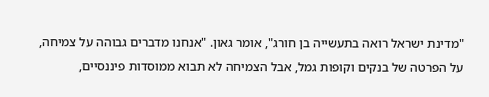"מדינת ישראל רואה בתעשייה בן חורג", אומר גאון. "אנחנו מדברים גבוהה על צמיחה, על הפרטה של בנקים וקופות גמל, אבל הצמיחה לא תבוא ממוסדות פיננסיים,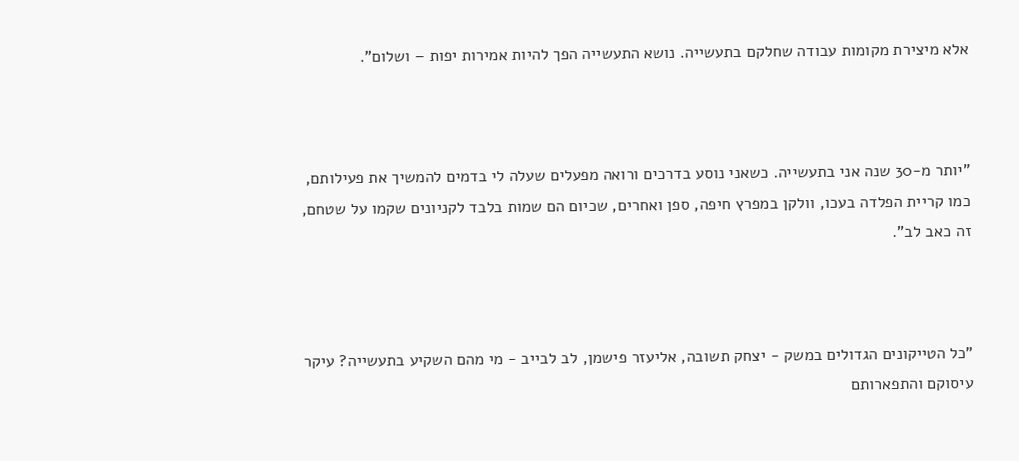אלא מיצירת מקומות עבודה שחלקם בתעשייה. נושא התעשייה הפך להיות אמירות יפות – ושלום".



"יותר מ-30 שנה אני בתעשייה. כשאני נוסע בדרכים ורואה מפעלים שעלה לי בדמים להמשיך את פעילותם, כמו קריית הפלדה בעכו, וולקן במפרץ חיפה, ספן ואחרים, שכיום הם שמות בלבד לקניונים שקמו על שטחם, זה כאב לב".



"כל הטייקונים הגדולים במשק - יצחק תשובה, אליעזר פישמן, לב לבייב - מי מהם השקיע בתעשייה? עיקר עיסוקם והתפארותם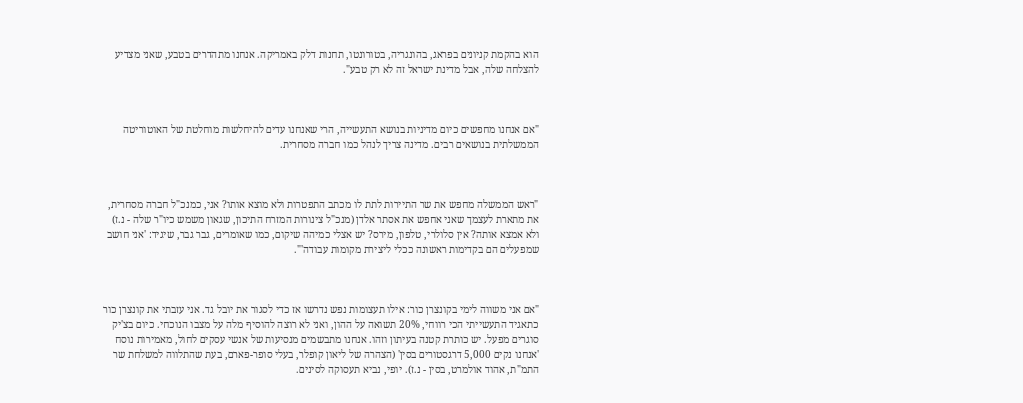הוא בהקמת קניונים בפראג, בהונגריה, בטורונטו, תחנות דלק באמריקה. אנחנו מתהדרים בטבע, שאני מצדיע להצלחה שלה, אבל מדינת ישראל זה לא רק טבע".



"אם אנחנו מחפשים כיום מדיניות בנושא התעשייה, הרי שאנחנו עדים להיחלשות מוחלטת של האוטוריטה הממשלתית בנושאים רבים. מדינה צריך לנהל כמו חברה מסחרית.



"ראש הממשלה מחפש את שר התיירות לתת לו מכתב התפטרות ולא מוצא אותו? אני, כמנכ"ל חברה מסחרית, את מתארת לעצמך שאני אחפש את אסתר אלדן (מנכ"ל צינורות המזרח התיכון, שגאון משמש כיו"ר שלה - נ.ז) ולא אמצא אותה? אין סלולרי, טלפון, מירס? יש אצלי כמיהה שיקום, כמו שאומרים, גבר גבר, שיגיד: 'אני חושב שמפעלים הם בקדימות ראשונה ככלי ליצירת מקומות עבודה'".



"אם אני משווה לימי בקונצרן כור: אילו תעצומות נפש נדרשו אז כדי לסגור את יובל גד. אני עזבתי את קונצרן כור כתאגיד התעשייתי הכי רווחי, 20% תשואה על ההון, ואני לא רוצה להוסיף מלה על מצבו הנוכחי. כיום בצ'יק סוגרים מפעל. יש כותרת קטנה בעיתון וזהו. אנחנו מתבשמים מנסיעות של אנשי עסקים לחול, מאמירות נוסח 'אנחנו נקים 5,000 דרגסטורים בסין' (הצהרה של ליאון קופלר, בעלי סופר-פארם, בעת שהתלווה למשלחת שר התמ"ת, אהוד אולמרט, בסין - נ.ז). יופי, נביא תעסוקה לסינים.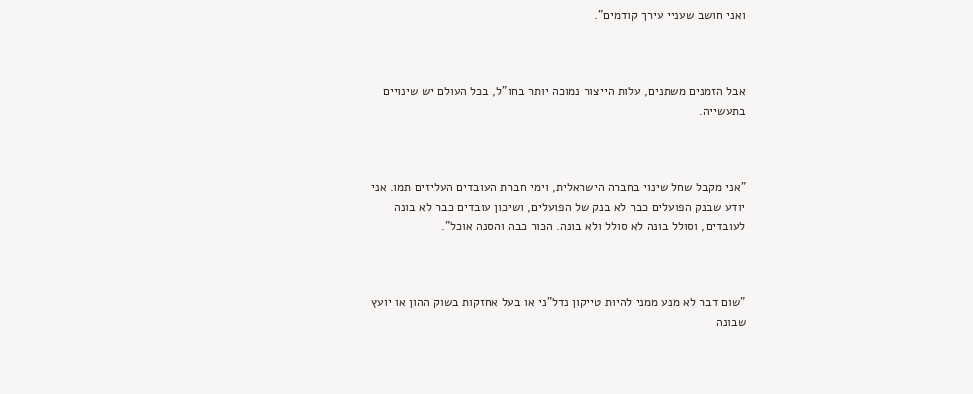ואני חושב שעניי עירך קודמים".



אבל הזמנים משתנים, עלות הייצור נמוכה יותר בחו"ל, בכל העולם יש שינויים בתעשייה.



"אני מקבל שחל שינוי בחברה הישראלית, וימי חברת העובדים העליזים תמו. אני יודע שבנק הפועלים כבר לא בנק של הפועלים, ושיכון עובדים כבר לא בונה לעובדים, וסולל בונה לא סולל ולא בונה. הכור כבה והסנה אוכל".



"שום דבר לא מנע ממני להיות טייקון נדל"ני או בעל אחזקות בשוק ההון או יועץ שבונה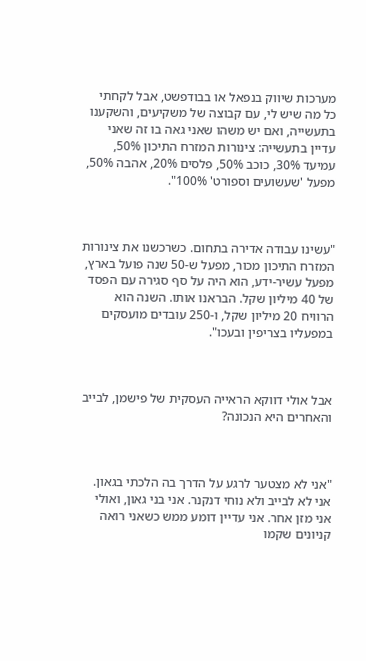מערכות שיווק בנפאל או בבודפשט, אבל לקחתי כל מה שיש לי, עם קבוצה של משקיעים, והשקענו בתעשייה, ואם יש משהו שאני גאה בו זה שאני עדיין בתעשייה: צינורות המזרח התיכון 50%, עמיעד 30%, כוכב 50%, פלסים 20%, אהבה 50%, מפעל 'שעשועים וספורט' 100%".



"עשינו עבודה אדירה בתחום. כשרכשנו את צינורות המזרח התיכון מכור, מפעל ש-50 שנה פועל בארץ, מפעל עשיר-ידע, הוא היה על סף סגירה עם הפסד של 40 מיליון שקל. הבראנו אותו. השנה הוא הרוויח 20 מיליון שקל, ו-250 עובדים מועסקים במפעליו בצריפין ובעכו".



אבל אולי דווקא הראייה העסקית של פישמן, לבייב והאחרים היא הנכונה?



"אני לא מצטער לרגע על הדרך בה הלכתי בגאון. אני לא לבייב ולא נוחי דנקנר. אני בני גאון, ואולי אני מזן אחר. אני עדיין דומע ממש כשאני רואה קניונים שקמו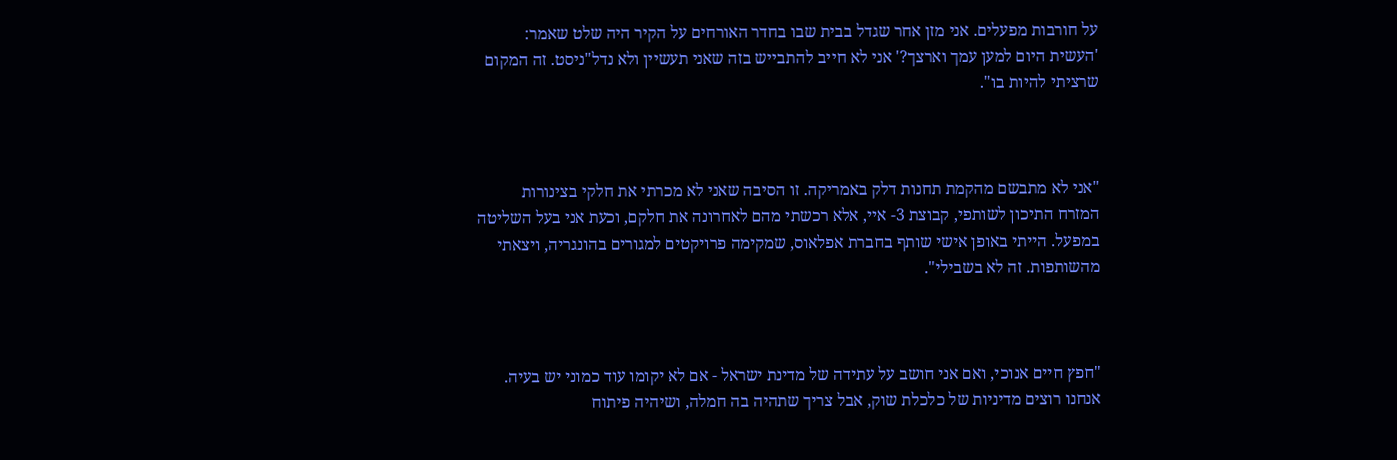על חורבות מפעלים. אני מזן אחר שגדל בבית שבו בחדר האורחים על הקיר היה שלט שאמר: 'העשית היום למען עמך וארצך?' אני לא חייב להתבייש בזה שאני תעשיין ולא נדל"ניסט. זה המקום שרציתי להיות בו".



"אני לא מתבשם מהקמת תחנות דלק באמריקה. זו הסיבה שאני לא מכרתי את חלקי בצינורות המזרח התיכון לשותפי, קבוצת 3- איי, אלא רכשתי מהם לאחרונה את חלקם, וכעת אני בעל השליטה במפעל. הייתי באופן אישי שותף בחברת אפלאוס, שמקימה פרויקטים למגורים בהונגריה, ויצאתי מהשותפות. זה לא בשבילי".



"חפץ חיים אנוכי, ואם אני חושב על עתידה של מדינת ישראל - אם לא יקומו עוד כמוני יש בעיה. אנחנו רוצים מדיניות של כלכלת שוק, אבל צריך שתהיה בה חמלה, ושיהיה פיתוח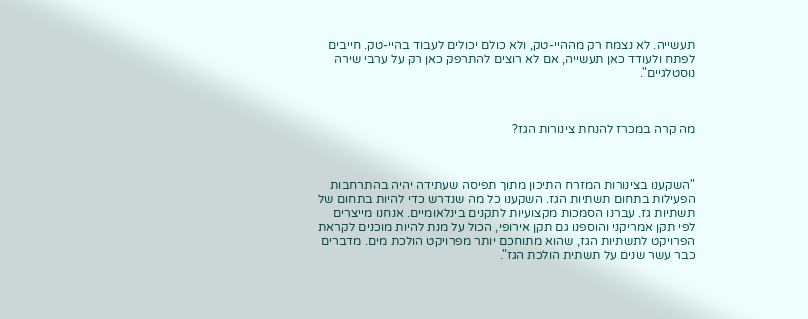תעשייה. לא נצמח רק מההיי-טק, ולא כולם יכולים לעבוד בהיי-טק. חייבים לפתח ולעודד כאן תעשייה, אם לא רוצים להתרפק כאן רק על ערבי שירה נוסטלגיים".



מה קרה במכרז להנחת צינורות הגז?



"השקענו בצינורות המזרח התיכון מתוך תפיסה שעתידה יהיה בהתרחבות הפעילות בתחום תשתיות הגז. השקענו כל מה שנדרש כדי להיות בתחום של תשתיות גז. עברנו הסמכות מקצועיות לתקנים בינלאומיים. אנחנו מייצרים לפי תקן אמריקני והוספנו גם תקן אירופי, הכול על מנת להיות מוכנים לקראת הפרויקט לתשתיות הגז, שהוא מתוחכם יותר מפרויקט הולכת מים. מדברים כבר עשר שנים על תשתית הולכת הגז".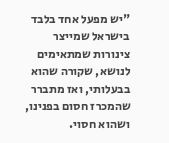"יש מפעל אחד בלבד בישראל שמייצר צינורות שמתאימים לנושא, שקורה שהוא בבעלותי, ואז מתברר שהמכרז חסום בפנינו, ושהוא חסוי.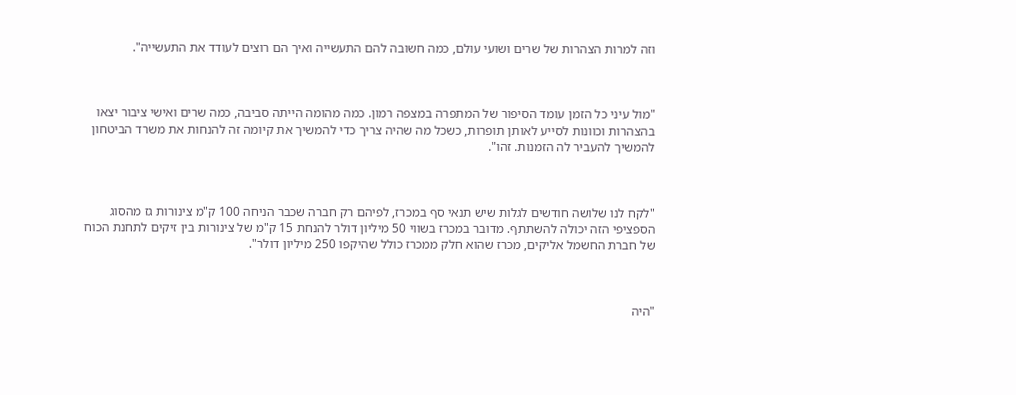וזה למרות הצהרות של שרים ושועי עולם, כמה חשובה להם התעשייה ואיך הם רוצים לעודד את התעשייה".



"מול עיני כל הזמן עומד הסיפור של המתפרה במצפה רמון. כמה מהומה הייתה סביבה, כמה שרים ואישי ציבור יצאו בהצהרות וכוונות לסייע לאותן תופרות, כשכל מה שהיה צריך כדי להמשיך את קיומה זה להנחות את משרד הביטחון להמשיך להעביר לה הזמנות. זהו".



"לקח לנו שלושה חודשים לגלות שיש תנאי סף במכרז, לפיהם רק חברה שכבר הניחה 100 ק"מ צינורות גז מהסוג הספציפי הזה יכולה להשתתף. מדובר במכרז בשווי 50 מיליון דולר להנחת 15 ק"מ של צינורות בין זיקים לתחנת הכוח של חברת החשמל אליקים, מכרז שהוא חלק ממכרז כולל שהיקפו 250 מיליון דולר".



"היה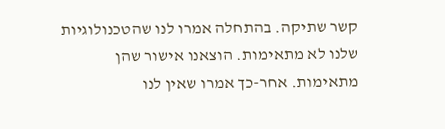קשר שתיקה. בהתחלה אמרו לנו שהטכנולוגיות שלנו לא מתאימות. הוצאנו אישור שהן מתאימות. אחר-כך אמרו שאין לנו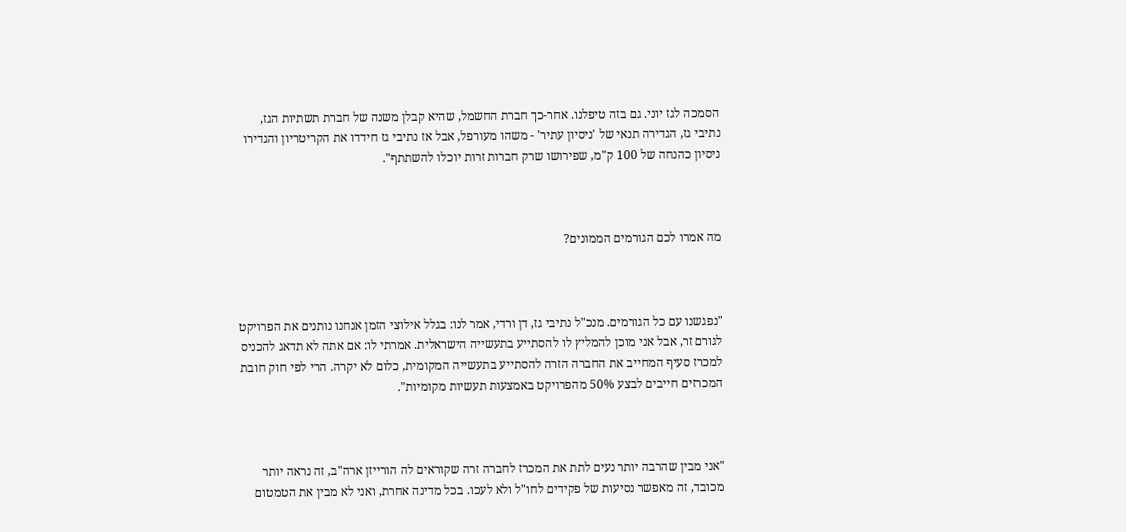הסמכה לגז יוני. גם בזה טיפלנו. אחר-כך חברת החשמל, שהיא קבלן משנה של חברת תשתיות הגז, נתיבי גז, הגדירה תנאי של 'ניסיון עתיר' - משהו מעורפל, אבל אז נתיבי גז חידדו את הקריטריון והגדירו ניסיון כהנחה של 100 ק"מ, שפירושו שרק חברות זרות יוכלו להשתתף".



מה אמרו לכם הגורמים הממונים?



"נפגשנו עם כל הגורמים. מנכ"ל נתיבי גז, דן ורדי, אמר לנו: בגלל אילוצי הזמן אנחנו נותנים את הפרויקט לגורם זר, אבל אני מוכן להמליץ לו להסתייע בתעשייה הישראלית. אמרתי לו: אם אתה לא תדאג להכניס למכרז סעיף המחייב את החברה הזרה להסתייע בתעשייה המקומית, כלום לא יקרה. הרי לפי חוק חובת המכרזים חייבים לבצע 50% מהפרויקט באמצעות תעשיות מקומיות".



"אני מבין שהרבה יותר נעים לתת את המכרז לחברה זרה שקוראים לה הורייזן ארה"ב, זה נראה יותר מכובד, זה מאפשר נסיעות של פקידים לחו"ל ולא לעכו. בכל מדינה אחרת, ואני לא מבין את הטמטום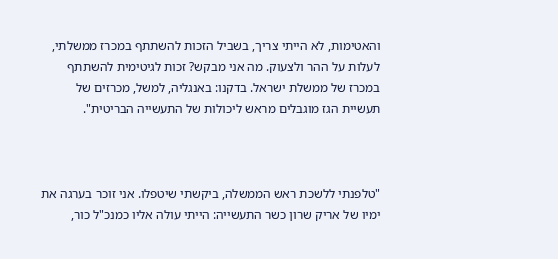והאטימות, לא הייתי צריך, בשביל הזכות להשתתף במכרז ממשלתי, לעלות על ההר ולצעוק. מה אני מבקש? זכות לגיטימית להשתתף במכרז של ממשלת ישראל. בדקנו: באנגליה, למשל, מכרזים של תעשיית הגז מוגבלים מראש ליכולות של התעשייה הבריטית".



"טלפנתי ללשכת ראש הממשלה, ביקשתי שיטפלו. אני זוכר בערגה את ימיו של אריק שרון כשר התעשייה: הייתי עולה אליו כמנכ"ל כור,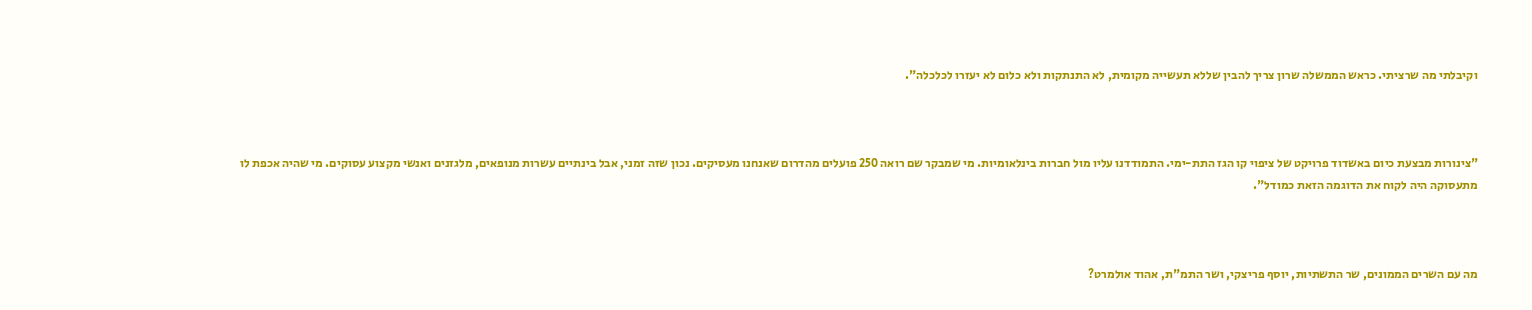וקיבלתי מה שרציתי. כראש הממשלה שרון צריך להבין שללא תעשייה מקומית, לא התנתקות ולא כלום לא יעזרו לכלכלה".



"צינורות מבצעת כיום באשדוד פרויקט של ציפוי קו הגז התת-ימי. התמודדנו עליו מול חברות בינלאומיות. מי שמבקר שם רואה 250 פועלים מהדרום שאנחנו מעסיקים. נכון שזה זמני, אבל בינתיים עשרות מנופאים, מלגזנים ואנשי מקצוע עסוקים. מי שהיה אכפת לו מתעסוקה היה לקוח את הדוגמה הזאת כמודל".



מה עם השרים הממונים, שר התשתיות, יוסף פריצקי, ושר התמ"ת, אהוד אולמרט?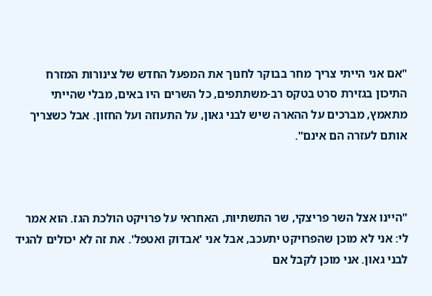"אם אני הייתי צריך מחר בבוקר לחנוך את המפעל החדש של צינורות המזרח התיכון בגזירת סרט בטקס רב-משתתפים, כל השרים היו באים, מבלי שהייתי מתאמץ, מברכים על ההארה שיש לבני גאון, על התעוזה ועל החזון. אבל כשצריך אותם לעזרה הם אינם".



"היינו אצל השר פריצקי, שר התשתיות, האחראי על פרויקט הולכת הגז. הוא אמר לי: אני לא מוכן שהפרויקט יתעכב, אבל אני 'אבדוק ואטפל'. את זה לא יכולים להגיד לבני גאון. אני מוכן לקבל אם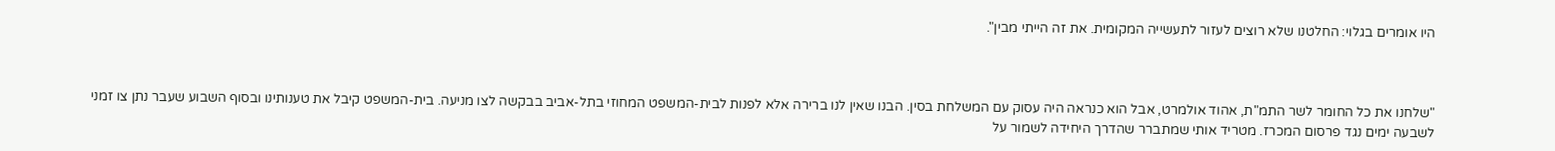היו אומרים בגלוי: החלטנו שלא רוצים לעזור לתעשייה המקומית. את זה הייתי מבין".



"שלחנו את כל החומר לשר התמ"ת, אהוד אולמרט, אבל הוא כנראה היה עסוק עם המשלחת בסין. הבנו שאין לנו ברירה אלא לפנות לבית-המשפט המחוזי בתל-אביב בבקשה לצו מניעה. בית-המשפט קיבל את טענותינו ובסוף השבוע שעבר נתן צו זמני לשבעה ימים נגד פרסום המכרז. מטריד אותי שמתברר שהדרך היחידה לשמור על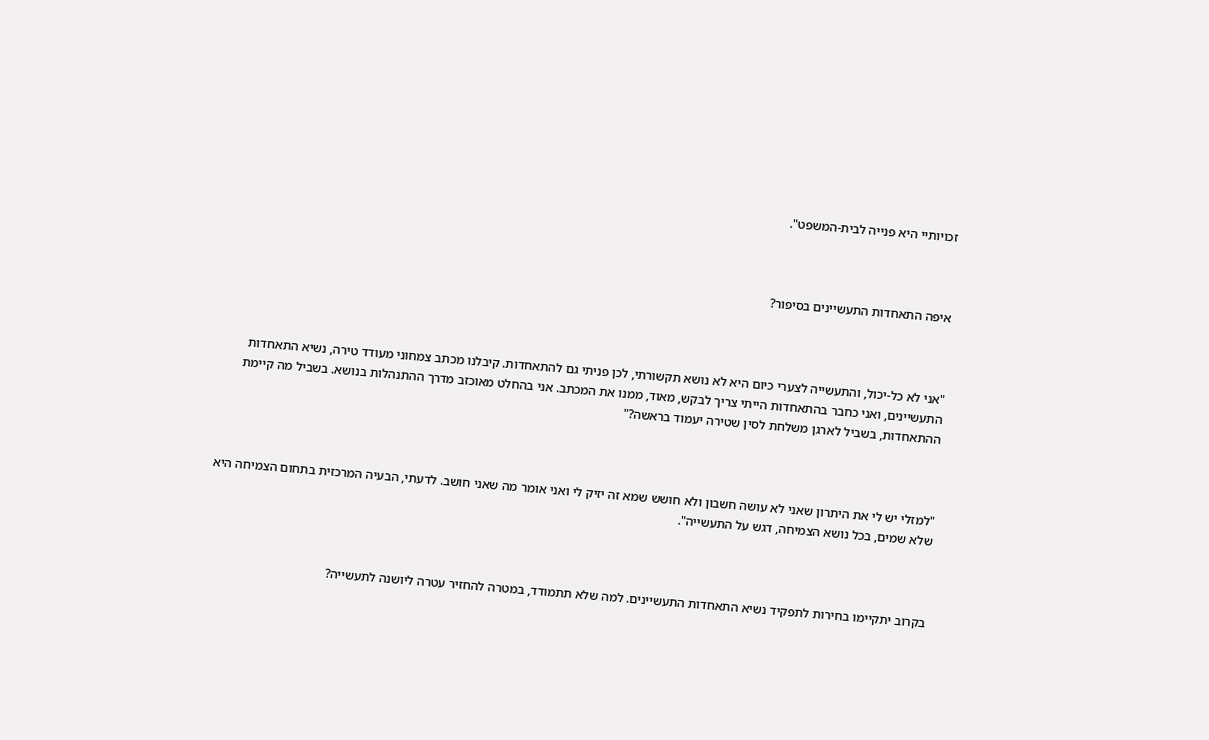זכויותיי היא פנייה לבית-המשפט".



איפה התאחדות התעשיינים בסיפור?



"אני לא כל-יכול, והתעשייה לצערי כיום היא לא נושא תקשורתי, לכן פניתי גם להתאחדות. קיבלנו מכתב צמחוני מעודד טירה, נשיא התאחדות התעשיינים, ואני כחבר בהתאחדות הייתי צריך לבקש, מאוד, ממנו את המכתב. אני בהחלט מאוכזב מדרך ההתנהלות בנושא. בשביל מה קיימת ההתאחדות, בשביל לארגן משלחת לסין שטירה יעמוד בראשה?"



"למזלי יש לי את היתרון שאני לא עושה חשבון ולא חושש שמא זה יזיק לי ואני אומר מה שאני חושב. לדעתי, הבעיה המרכזית בתחום הצמיחה היא שלא שמים, בכל נושא הצמיחה, דגש על התעשייה".



בקרוב יתקיימו בחירות לתפקיד נשיא התאחדות התעשיינים. למה שלא תתמודד, במטרה להחזיר עטרה ליושנה לתעשייה?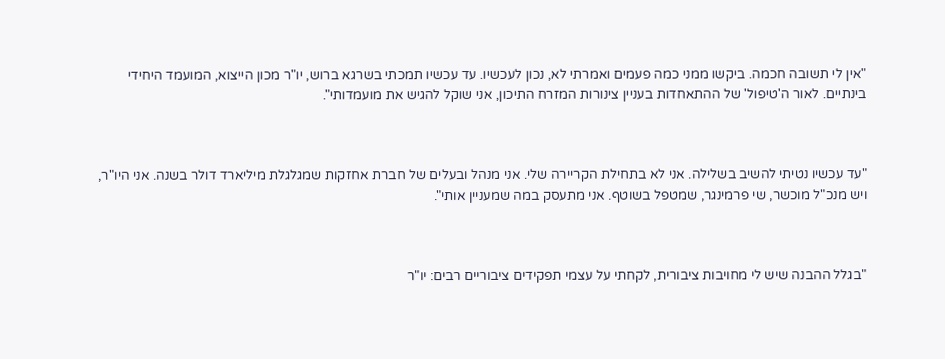"אין לי תשובה חכמה. ביקשו ממני כמה פעמים ואמרתי לא, נכון לעכשיו. עד עכשיו תמכתי בשרגא ברוש, יו"ר מכון הייצוא, המועמד היחידי בינתיים. לאור ה'טיפול' של ההתאחדות בעניין צינורות המזרח התיכון, אני שוקל להגיש את מועמדותי".



"עד עכשיו נטיתי להשיב בשלילה. אני לא בתחילת הקריירה שלי. אני מנהל ובעלים של חברת אחזקות שמגלגלת מיליארד דולר בשנה. אני היו"ר, ויש מנכ"ל מוכשר, שי פרמינגר, שמטפל בשוטף. אני מתעסק במה שמעניין אותי".



"בגלל ההבנה שיש לי מחויבות ציבורית, לקחתי על עצמי תפקידים ציבוריים רבים: יו"ר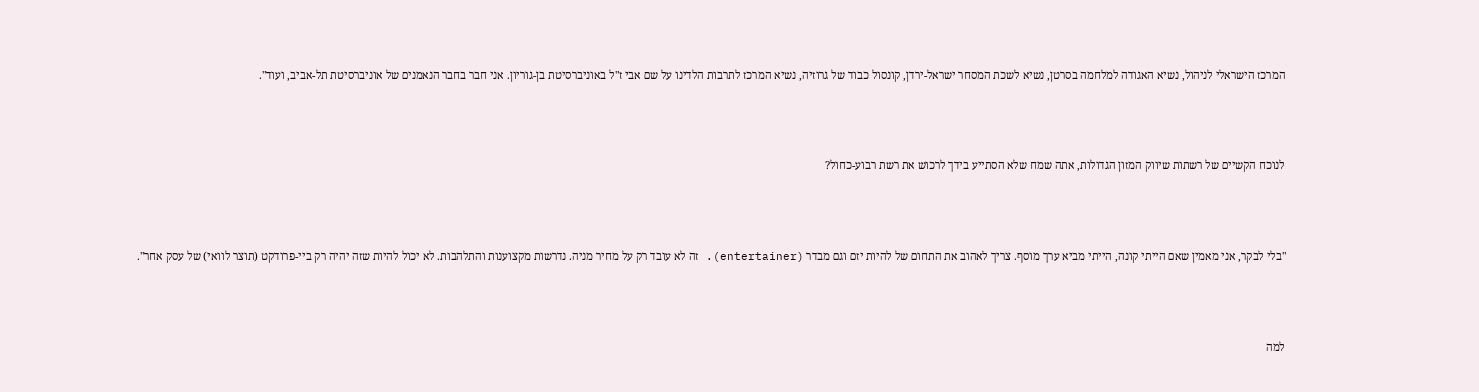המרכז הישראלי לניהול, נשיא האגודה למלחמה בסרטן, נשיא לשכת המסחר ישראל-ירדן, קונסול כבוד של גרוזיה, נשיא המרכז לתרבות הלדינו על שם אבי ז"ל באוניברסיטת בן-גוריון. אני חבר בחבר הנאמנים של אוניברסיטת תל-אביב, ועוד".



לנוכח הקשיים של רשתות שיווק המזון הגדולות, אתה שמח שלא הסתייע בידך לרכוש את רשת רבוע-כחול?



"בלי לבקר, אני מאמין שאם הייתי קונה, הייתי מביא ערך מוסף. צריך לאהוב את התחום של להיות יזם וגם מבדר (entertainer). זה לא עובד רק על מחיר מניה. נדרשות מקצוענות והתלהבות. לא יכול להיות שזה יהיה רק ביי-פרודקט (תוצר לוואי) של עסק אחר".



למה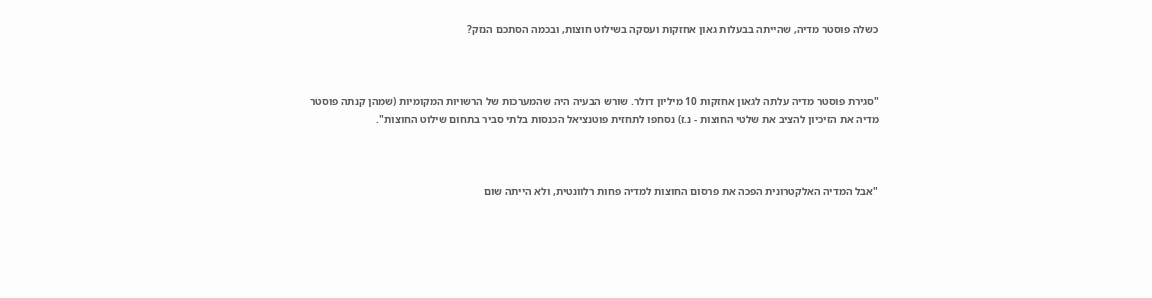כשלה פוסטר מדיה, שהייתה בבעלות גאון אחזקות ועסקה בשילוט חוצות, ובכמה הסתכם הנזק?



"סגירת פוסטר מדיה עלתה לגאון אחזקות 10 מיליון דולר. שורש הבעיה היה שהמערכות של הרשויות המקומיות (שמהן קנתה פוסטר מדיה את הזיכיון להציב את שלטי החוצות - נ.ז) נסחפו לתחזית פוטנציאל הכנסות בלתי סביר בתחום שילוט החוצות".



"אבל המדיה האלקטרונית הפכה את פרסום החוצות למדיה פחות רלוונטית, ולא הייתה שום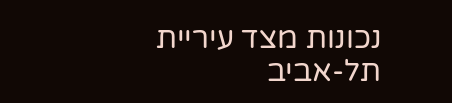נכונות מצד עיריית תל-אביב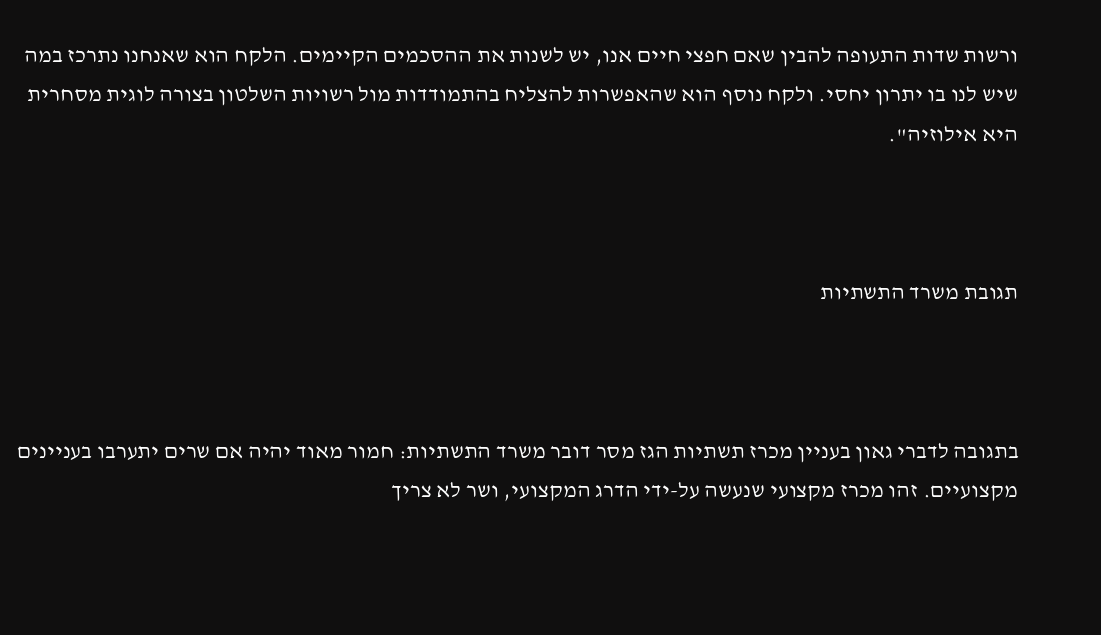ורשות שדות התעופה להבין שאם חפצי חיים אנו, יש לשנות את ההסכמים הקיימים. הלקח הוא שאנחנו נתרכז במה שיש לנו בו יתרון יחסי. ולקח נוסף הוא שהאפשרות להצליח בהתמודדות מול רשויות השלטון בצורה לוגית מסחרית היא אילוזיה".



תגובת משרד התשתיות



בתגובה לדברי גאון בעניין מכרז תשתיות הגז מסר דובר משרד התשתיות: חמור מאוד יהיה אם שרים יתערבו בעניינים מקצועיים. זהו מכרז מקצועי שנעשה על-ידי הדרג המקצועי, ושר לא צריך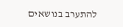להתערב בנושאים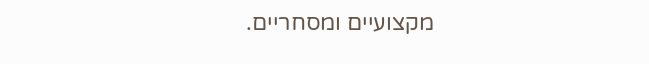מקצועיים ומסחריים.